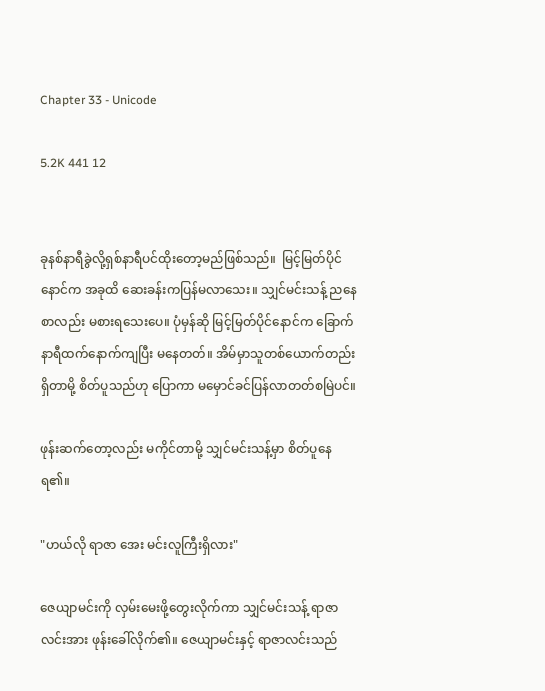Chapter 33 - Unicode

5.2K 441 12


ခုနစ်နာရီခွဲလို့ရှစ်နာရီပင်ထိုးတော့မည်ဖြစ်သည်။  မြင့်မြတ်ပိုင်နောင်က အခုထိ ဆေးခန်းကပြန်မလာသေး။ သျှင်မင်းသန့် ညနေစာလည်း မစားရသေးပေ။ ပုံမှန်ဆို မြင့်မြတ်ပိုင်နောင်က ခြောက်နာရီထက်နောက်ကျပြီး မနေတတ်။ အိမ်မှာသူတစ်ယောက်တည်းရှိတာမို့ စိတ်ပူသည်ဟု ပြောကာ မမှောင်ခင်ပြန်လာတတ်စမြဲပင်။

ဖုန်းဆက်တော့လည်း မကိုင်တာမို့ သျှင်မင်းသန့်မှာ စိတ်ပူနေရ၏။

"ဟယ်လို ရာဇာ အေး မင်းလူကြီးရှိလား"

ဇေယျာမင်းကို လှမ်းမေးဖို့တွေးလိုက်ကာ သျှင်မင်းသန့် ရာဇာလင်းအား ဖုန်းခေါ်လိုက်၏။ ဇေယျာမင်းနှင့် ရာဇာလင်းသည်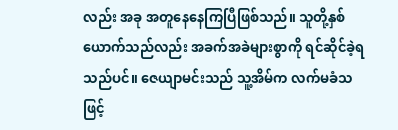လည်း အခု အတူနေနေကြပြီဖြစ်သည်။ သူတို့နှစ်ယောက်သည်လည်း အခက်အခဲများစွာကို ရင်ဆိုင်ခဲ့ရသည်ပင်။ ဇေယျာမင်းသည် သူ့အိမ်က လက်မခံသဖြင့်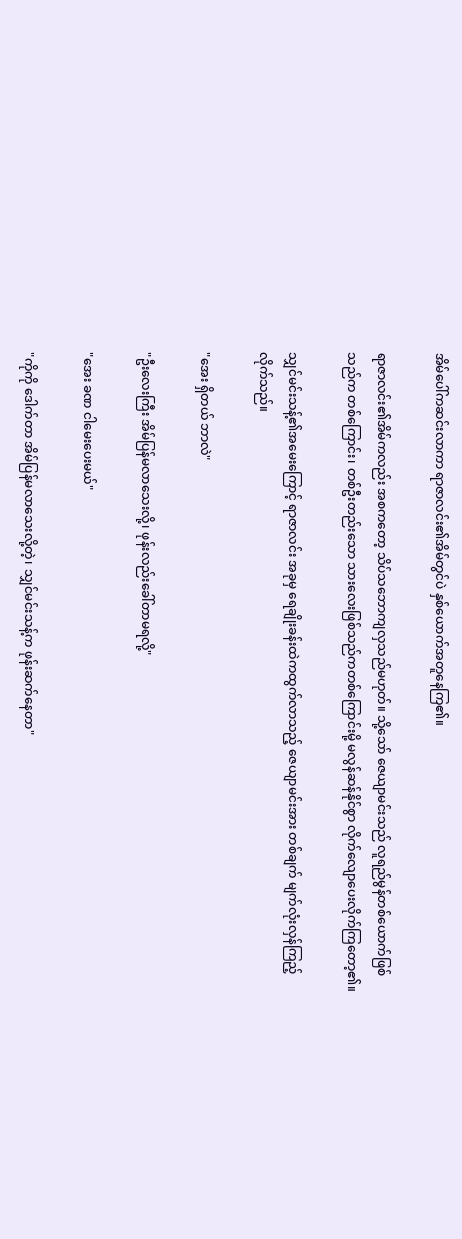အိမ်ပေါ်ကဆင်းလာကာ ရာဇာလင်း၏အိမ်တွင်ပဲ နှစ်ယောက်အတူနေကြ၏။

ရာဇာလင်း၏အိမ်ကလည်း အစကတော့ သိပ်သဘောကျလှသည်မဟုတ်။ သို့သော် ဇေယျာမင်းသည် လူရည်မွန်တစ်ယောက်ဖြစ်သည်က တစ်ကြောင်း၊ တစ်ဦးတည်းသော သားလေးဖြစ်သည်ကတစ်ကြောင်းမို့ မလွန်ဆန်နိုင်စွာ လိုက်လျောပေးလိုက်ကြတော့၏။

သျှင်မင်းသန့်၏အမေးကြောင့် ရာဇာလင်း အခုမှ ရေချိုးခန်းထဲကထွက်လာသည့် ဇေယျာမင်းအား တစ်ချက် မျက်လုံးလှန်ကြည့်လိုက်သည်။

"အေး ရှိတယ် ဘာလဲ"

"ဦးလေးကြီး အိမ်ပြန်မလာသေးလို့၊ ဖုန်းလည်းခေါ်တာမရလို့"

"အေး ခဏ ငါမေးပေးမယ်"

"ကိုကို ဒေါက်တာ အိမ်ပြန်မလာသေးလို့တဲ့၊ သျှင်မင်းသန့်က ဖုန်းဆက်နေတာ"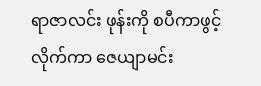ရာဇာလင်း ဖုန်းကို စပီကာဖွင့်လိုက်ကာ ဇေယျာမင်း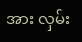အား လှမ်း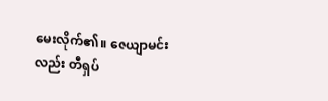မေးလိုက်၏။ ဇေယျာမင်းလည်း တီရှပ်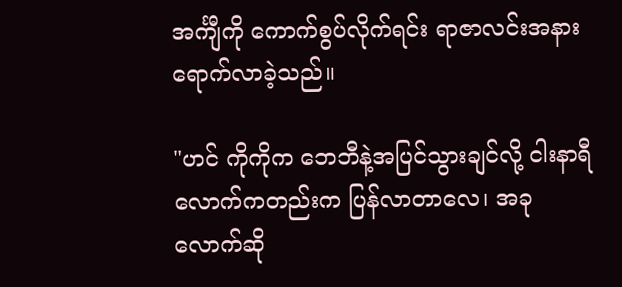အင်္ကျီကို ကောက်စွပ်လိုက်ရင်း ရာဇာလင်းအနားရောက်လာခဲ့သည်။

"ဟင် ကိုကိုက ဘေဘီနဲ့အပြင်သွားချင်လို့ ငါးနာရီလောက်ကတည်းက ပြန်လာတာလေ၊ အခုလောက်ဆို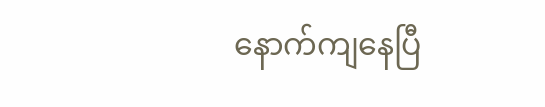နောက်ကျနေပြီ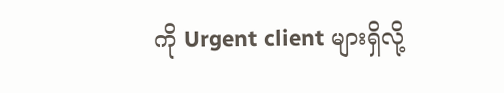ကို Urgent client များရှိလို့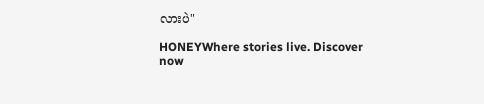လားပဲ"

HONEYWhere stories live. Discover now